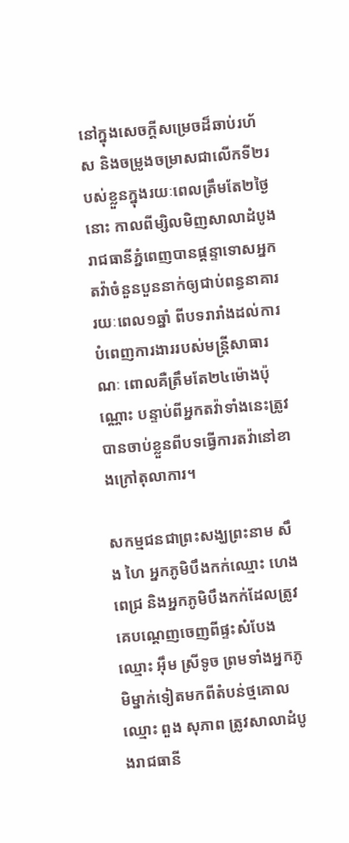នៅក្នុងសេចក្ដីសម្រេចដ៏ឆាប់រហ័ស និងចម្រូងចម្រាសជាលើកទី២របស់ខ្លួនក្នុងរយៈពេលត្រឹមតែ២ថ្ងៃនោះ កាលពីម្សិលមិញសាលាដំបូងរាជធានីភ្នំពេញបានផ្ដន្ទាទោសអ្នកតវ៉ាចំនួនបួននាក់ឲ្យជាប់ពន្ធនាគាររយៈពេល១ឆ្នាំ ពីបទរារាំងដល់ការបំពេញការងាររបស់មន្ត្រីសាធារណៈ ពោលគឺត្រឹមតែ២៤ម៉ោងប៉ុណ្ណោះ បន្ទាប់ពីអ្នកតវ៉ាទាំងនេះត្រូវបានចាប់ខ្លួនពីបទធ្វើការតវ៉ានៅខាងក្រៅតុលាការ។

សកម្មជនជាព្រះសង្ឃព្រះនាម សឹង ហៃ អ្នកភូមិបឹងកក់ឈ្មោះ ហេង ពេជ្រ និងអ្នកភូមិបឹងកក់ដែលត្រូវគេបណ្ដេញចេញពីផ្ទះសំបែងឈ្មោះ អុឹម ស្រីទូច ព្រមទាំងអ្នកភូមិម្នាក់ទៀតមកពីតំបន់ថ្មគោលឈ្មោះ ពួង សុភាព ត្រូវសាលាដំបូងរាជធានី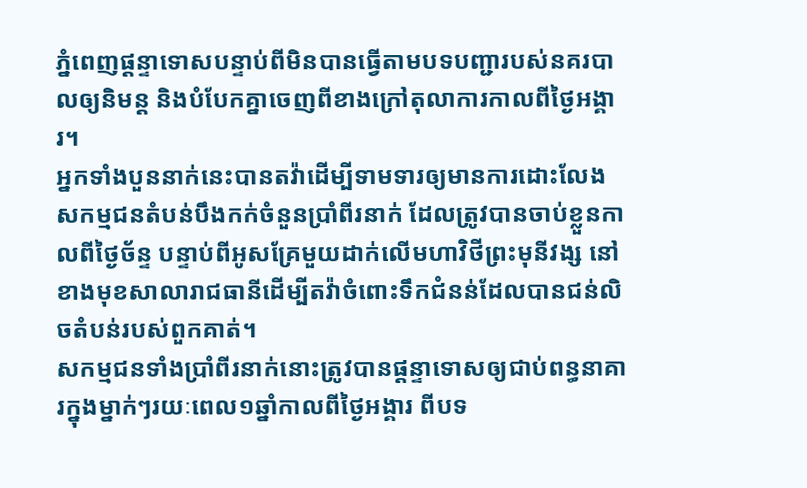ភ្នំពេញផ្ដន្ទាទោសបន្ទាប់ពីមិនបានធ្វើតាមបទបញ្ជារបស់នគរបាលឲ្យនិមន្ត និងបំបែកគ្នាចេញពីខាងក្រៅតុលាការកាលពីថ្ងៃអង្គារ។
អ្នកទាំងបួននាក់នេះបានតវ៉ាដើម្បីទាមទារឲ្យមានការដោះលែងសកម្មជនតំបន់បឹងកក់ចំនួនប្រាំពីរនាក់ ដែលត្រូវបានចាប់ខ្លួនកាលពីថ្ងៃច័ន្ទ បន្ទាប់ពីអូសគ្រែមួយដាក់លើមហាវិថីព្រះមុនីវង្ស នៅខាងមុខសាលារាជធានីដើម្បីតវ៉ាចំពោះទឹកជំនន់ដែលបានជន់លិចតំបន់របស់ពួកគាត់។
សកម្មជនទាំងប្រាំពីរនាក់នោះត្រូវបានផ្ដន្ទាទោសឲ្យជាប់ពន្ធនាគារក្នុងម្នាក់ៗរយៈពេល១ឆ្នាំកាលពីថ្ងៃអង្គារ ពីបទ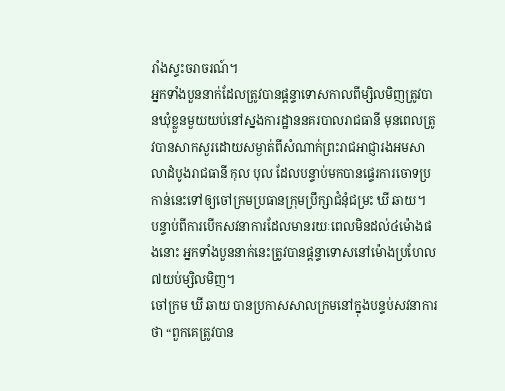រាំងស្ទះចរាចរណ៍។
អ្នកទាំងបួននាក់ដែលត្រូវបានផ្ដន្ទាទោសកាលពីម្សិលមិញត្រូវបានឃុំខ្លួនមួយយប់នៅស្នងការដ្ឋាននគរបាលរាជធានី មុនពេលត្រូវបានសាកសួរដោយសម្ងាត់ពីសំណាក់ព្រះរាជអាជ្ញារងអមសាលាដំបូងរាជធានី កុល បុល ដែលបន្ទាប់មកបានផ្ទេរការចោទប្រកាន់នេះទៅឲ្យចៅក្រមប្រធានក្រុមប្រឹក្សាជំនុំជម្រះ ឃី ឆាយ។
បន្ទាប់ពីការបើកសវនាការដែលមានរយៈពេលមិនដល់៤ម៉ោងផងនោះ អ្នកទាំងបួននាក់នេះត្រូវបានផ្ដន្ទាទោសនៅម៉ោងប្រហែល៧យប់ម្សិលមិញ។
ចៅក្រម ឃី ឆាយ បានប្រកាសសាលក្រមនៅក្នុងបន្ទប់សវនាការថា “ពួកគេត្រូវបាន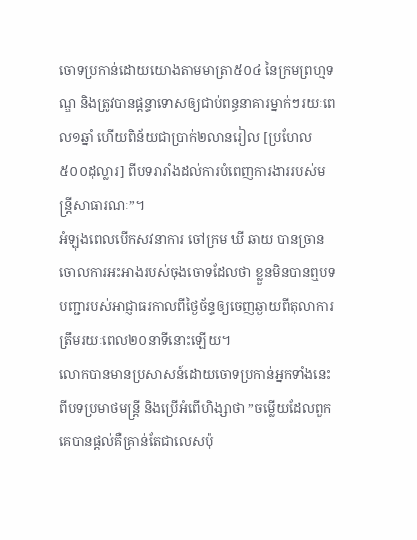ចោទប្រកាន់ដោយយោងតាមមាត្រា៥០៤ នៃក្រមព្រហ្មទណ្ឌ និងត្រូវបានផ្ដន្ទាទោសឲ្យជាប់ពន្ធនាគារម្នាក់ៗរយៈពេល១ឆ្នាំ ហើយពិន័យជាប្រាក់២លានរៀល [ប្រហែល៥០០ដុល្លារ] ពីបទរារាំងដល់ការបំពេញការងាររបស់មន្ត្រីសាធារណៈ”។
អំឡុងពេលបើកសវនាការ ចៅក្រម ឃី ឆាយ បានច្រានចោលការអះអាងរបស់ចុងចោទដែលថា ខ្លួនមិនបានឮបទបញ្ជារបស់អាជ្ញាធរកាលពីថ្ងៃច័ន្ទឲ្យចេញឆ្ងាយពីតុលាការត្រឹមរយៈពេល២០នាទីនោះឡើយ។
លោកបានមានប្រសាសន៍ដោយចោទប្រកាន់អ្នកទាំងនេះពីបទប្រមាថមន្ត្រី និងប្រើអំពើហិង្សាថា ”ចម្លើយដែលពួកគេបានផ្ដល់គឺគ្រាន់តែជាលេសប៉ុ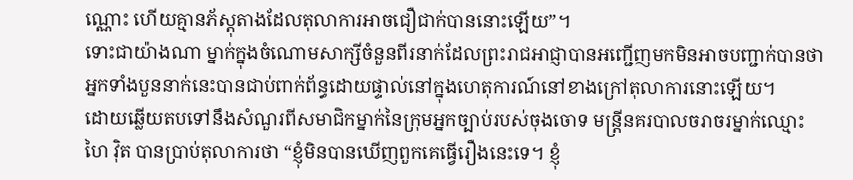ណ្ណោះ ហើយគ្មានភ័ស្តុតាងដែលតុលាការអាចជឿជាក់បាននោះឡើយ”។
ទោះជាយ៉ាងណា ម្នាក់ក្នុងចំណោមសាក្សីចំនួនពីរនាក់ដែលព្រះរាជអាជ្ញាបានអញ្ជើញមកមិនអាចបញ្ជាក់បានថា អ្នកទាំងបួននាក់នេះបានជាប់ពាក់ព័ន្ធដោយផ្ទាល់នៅក្នុងហេតុការណ៍នៅខាងក្រៅតុលាការនោះឡើយ។
ដោយឆ្លើយតបទៅនឹងសំណួរពីសមាជិកម្នាក់នៃក្រុមអ្នកច្បាប់របស់ចុងចោទ មន្ត្រីនគរបាលចរាចរម្នាក់ឈ្មោះ ហៃ វ៉ិត បានប្រាប់តុលាការថា “ខ្ញុំមិនបានឃើញពួកគេធ្វើរឿងនេះទេ។ ខ្ញុំ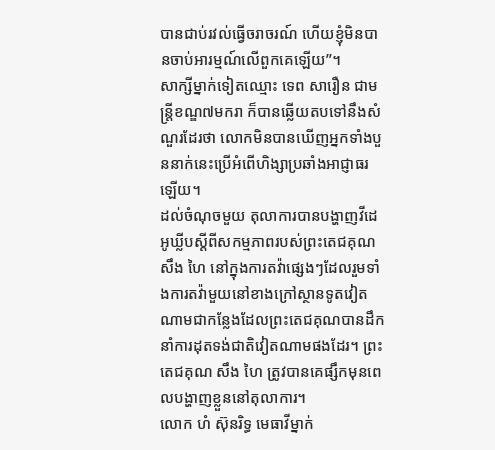បានជាប់រវល់ធ្វើចរាចរណ៍ ហើយខ្ញុំមិនបានចាប់អារម្មណ៍លើពួកគេឡើយ”។
សាក្សីម្នាក់ទៀតឈ្មោះ ទេព សារឿន ជាមន្ត្រីខណ្ឌ៧មករា ក៏បានឆ្លើយតបទៅនឹងសំណួរដែរថា លោកមិនបានឃើញអ្នកទាំងបួននាក់នេះប្រើអំពើហិង្សាប្រឆាំងអាជ្ញាធរឡើយ។
ដល់ចំណុចមួយ តុលាការបានបង្ហាញវីដេអូឃ្លីបស្ដីពីសកម្មភាពរបស់ព្រះតេជគុណ សឹង ហៃ នៅក្នុងការតវ៉ាផ្សេងៗដែលរួមទាំងការតវ៉ាមួយនៅខាងក្រៅស្ថានទូតវៀតណាមជាកន្លែងដែលព្រះតេជគុណបានដឹកនាំការដុតទង់ជាតិវៀតណាមផងដែរ។ ព្រះតេជគុណ សឹង ហៃ ត្រូវបានគេផ្សឹកមុនពេលបង្ហាញខ្លួននៅតុលាការ។
លោក ហំ ស៊ុនរិទ្ធ មេធាវីម្នាក់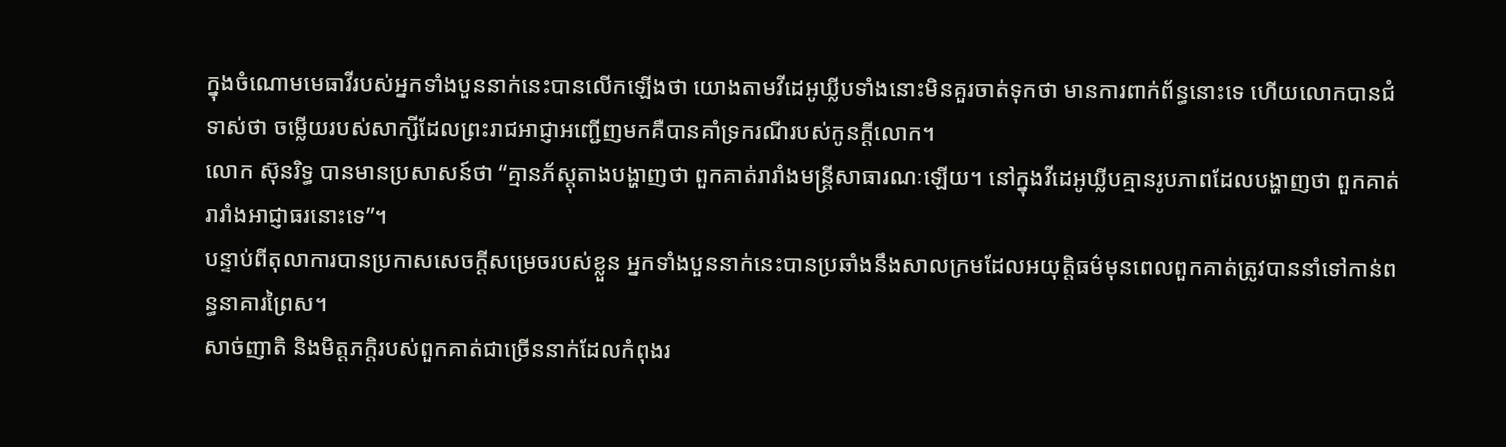ក្នុងចំណោមមេធាវីរបស់អ្នកទាំងបួននាក់នេះបានលើកឡើងថា យោងតាមវីដេអូឃ្លីបទាំងនោះមិនគួរចាត់ទុកថា មានការពាក់ព័ន្ធនោះទេ ហើយលោកបានជំទាស់ថា ចម្លើយរបស់សាក្សីដែលព្រះរាជអាជ្ញាអញ្ជើញមកគឺបានគាំទ្រករណីរបស់កូនក្ដីលោក។
លោក ស៊ុនរិទ្ធ បានមានប្រសាសន៍ថា “គ្មានភ័ស្តុតាងបង្ហាញថា ពួកគាត់រារាំងមន្ត្រីសាធារណៈឡើយ។ នៅក្នុងវីដេអូឃ្លីបគ្មានរូបភាពដែលបង្ហាញថា ពួកគាត់រារាំងអាជ្ញាធរនោះទេ”។
បន្ទាប់ពីតុលាការបានប្រកាសសេចក្ដីសម្រេចរបស់ខ្លួន អ្នកទាំងបួននាក់នេះបានប្រឆាំងនឹងសាលក្រមដែលអយុត្តិធម៌មុនពេលពួកគាត់ត្រូវបាននាំទៅកាន់ពន្ធនាគារព្រៃស។
សាច់ញាតិ និងមិត្តភក្ដិរបស់ពួកគាត់ជាច្រើននាក់ដែលកំពុងរ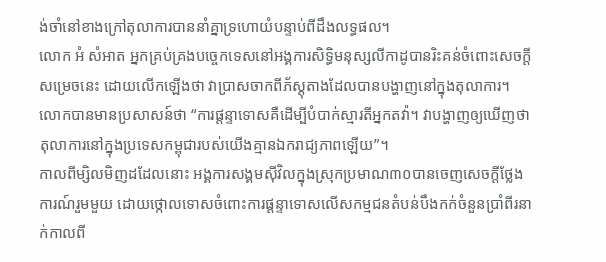ង់ចាំនៅខាងក្រៅតុលាការបាននាំគ្នាទ្រហោយំបន្ទាប់ពីដឹងលទ្ធផល។
លោក អំ សំអាត អ្នកគ្រប់គ្រងបច្ចេកទេសនៅអង្គការសិទ្ធិមនុស្សលីកាដូបានរិះគន់ចំពោះសេចក្ដីសម្រេចនេះ ដោយលើកឡើងថា វាប្រាសចាកពីភ័ស្តុតាងដែលបានបង្ហាញនៅក្នុងតុលាការ។ លោកបានមានប្រសាសន៍ថា “ការផ្ដន្ទាទោសគឺដើម្បីបំបាក់ស្មារតីអ្នកតវ៉ា។ វាបង្ហាញឲ្យឃើញថា តុលាការនៅក្នុងប្រទេសកម្ពុជារបស់យើងគ្មានឯករាជ្យភាពឡើយ”។
កាលពីម្សិលមិញដដែលនោះ អង្គការសង្គមស៊ីវិលក្នុងស្រុកប្រមាណ៣០បានចេញសេចក្ដីថ្លែងការណ៍រួមមួយ ដោយថ្កោលទោសចំពោះការផ្ដន្ទាទោសលើសកម្មជនតំបន់បឹងកក់ចំនួនប្រាំពីរនាក់កាលពី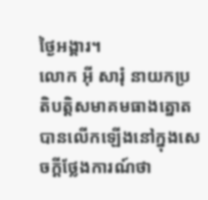ថ្ងៃអង្គារ។
លោក អុី សារុំ នាយកប្រតិបត្តិសមាគមធាងត្នោតបានលើកឡើងនៅក្នុងសេចក្ដីថ្លែងការណ៍ថា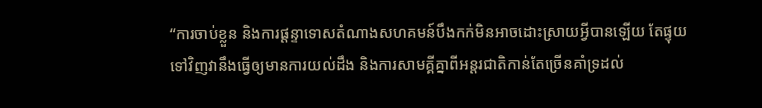“ការចាប់ខ្លួន និងការផ្ដន្ទាទោសតំណាងសហគមន៍បឹងកក់មិនអាចដោះស្រាយអ្វីបានឡើយ តែផ្ទុយទៅវិញវានឹងធ្វើឲ្យមានការយល់ដឹង និងការសាមគ្គីគ្នាពីអន្តរជាតិកាន់តែច្រើនគាំទ្រដល់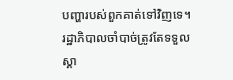បញ្ហារបស់ពួកគាត់ទៅវិញទេ។ រដ្ឋាភិបាលចាំបាច់ត្រូវតែទទួលស្គា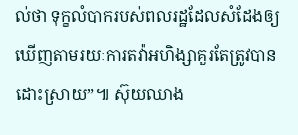ល់ថា ទុក្ខលំបាករបស់ពលរដ្ឋដែលសំដែងឲ្យឃើញតាមរយៈការតវ៉ាអហិង្សាគួរតែត្រូវបានដោះស្រាយ”៕ ស៊ុយឈាង